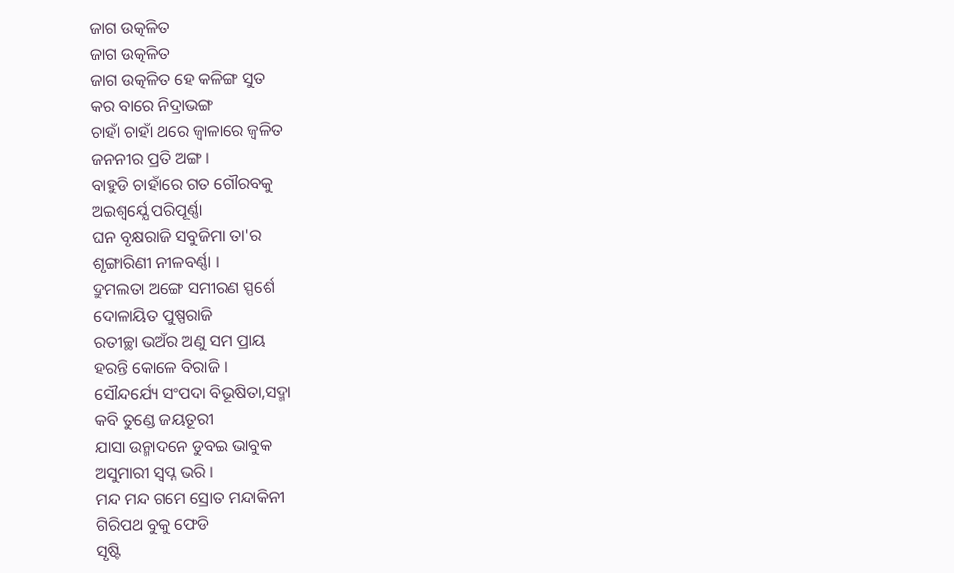ଜାଗ ଉତ୍କଳିତ
ଜାଗ ଉତ୍କଳିତ
ଜାଗ ଉତ୍କଳିତ ହେ କଳିଙ୍ଗ ସୁତ
କର ବାରେ ନିଦ୍ରାଭଙ୍ଗ
ଚାହାଁ ଚାହାଁ ଥରେ ଜ୍ବାଳାରେ ଜ୍ବଳିତ
ଜନନୀର ପ୍ରତି ଅଙ୍ଗ ।
ବାହୁଡି ଚାହାଁରେ ଗତ ଗୌରବକୁ
ଅଇଶ୍ବର୍ଯ୍ଯେ ପରିପୂର୍ଣ୍ଣା
ଘନ ବୃକ୍ଷରାଜି ସବୁଜିମା ତା'ର
ଶୃଙ୍ଗାରିଣୀ ନୀଳବର୍ଣ୍ଣା ।
ଦ୍ରୁମଲତା ଅଙ୍ଗେ ସମୀରଣ ସ୍ପର୍ଶେ
ଦୋଳାୟିତ ପୁଷ୍ପରାଜି
ରତୀଚ୍ଛା ଭଅଁର ଅଣୁ ସମ ପ୍ରାୟ
ହରନ୍ତି କୋଳେ ବିରାଜି ।
ସୌନ୍ଦର୍ଯ୍ୟେ ସଂପଦା ବିଭୂଷିତା,ସଦ୍ମା
କବି ତୁଣ୍ଡେ ଜୟତୂରୀ
ଯାସା ଉନ୍ମାଦନେ ଡୁବଇ ଭାବୁକ
ଅସୁମାରୀ ସ୍ବପ୍ନ ଭରି ।
ମନ୍ଦ ମନ୍ଦ ଗମେ ସ୍ରୋତ ମନ୍ଦାକିନୀ
ଗିରିପଥ ବୁକୁ ଫେଡି
ସୃଷ୍ଟି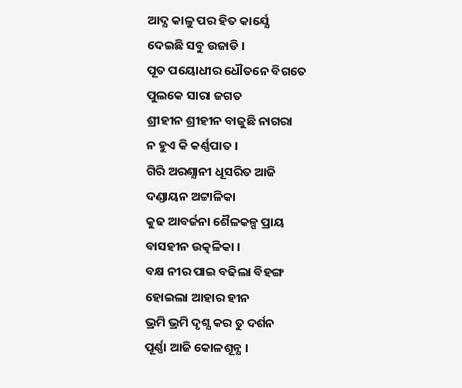ଆଦ୍ଯ କାଳୁ ପର ହିତ କାର୍ଯ୍ଯେ
ଦେଇଛି ସବୁ ଉଜାଡି ।
ପୂତ ପୟୋଧୀର ଧୌତନେ ବିଗତେ
ପୁଲକେ ସାରା ଜଗତ
ଶ୍ରୀହୀନ ଶ୍ରୀହୀନ ବାଜୁଛି ନାଗରା
ନ ହୁଏ କି କର୍ଣ୍ଣପାତ ।
ଗିରି ଅରଣ୍ଯାନୀ ଧୂସରିତ ଆଜି
ଦଣ୍ଡାୟନ ଅଟ୍ଟାଳିକା
କୁଢ ଆବର୍ଜନା ଶୈଳକଳ୍ପ ପ୍ରାୟ
ବାସହୀନ ଉତ୍କଳିକା ।
ବକ୍ଷ ନୀର ପାଇ ବଢିଲା ବିହଙ୍ଗ
ହୋଇଲା ଆହାର ହୀନ
ଭ୍ରମି ଭ୍ରମି ଦୃଶ୍ଯ କର ତୁ ଦର୍ଶନ
ପୂର୍ଣ୍ଣା ଆଜି କୋଳଶୂନ୍ଯ ।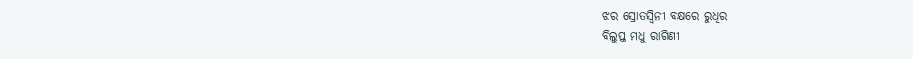ଝର ସ୍ରୋତସ୍ବିନୀ ବକ୍ଷରେ ରୁଧିର
ବିଲୁପ୍ତ ମଧୁ ରାଗିଣୀ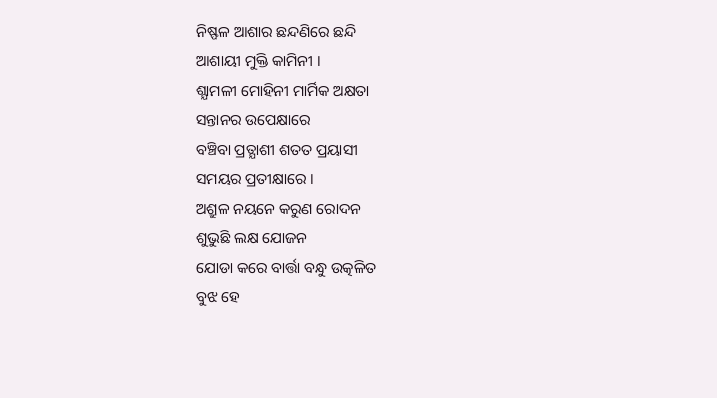ନିଷ୍ଫଳ ଆଶାର ଛନ୍ଦଣିରେ ଛନ୍ଦି
ଆଶାୟୀ ମୁକ୍ତି କାମିନୀ ।
ଶ୍ଯାମଳୀ ମୋହିନୀ ମାର୍ମିକ ଅକ୍ଷତା
ସନ୍ତାନର ଉପେକ୍ଷାରେ
ବଞ୍ଚିବା ପ୍ରତ୍ଯାଶୀ ଶତତ ପ୍ରୟାସୀ
ସମୟର ପ୍ରତୀକ୍ଷାରେ ।
ଅଶ୍ରୁଳ ନୟନେ କରୁଣ ରୋଦନ
ଶୁଭୁଛି ଲକ୍ଷ ଯୋଜନ
ଯୋଡା କରେ ବାର୍ତ୍ତା ବନ୍ଧୁ ଉତ୍କଳିତ
ବୁଝ ହେ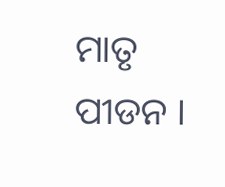ମାତୃ ପୀଡନ ।